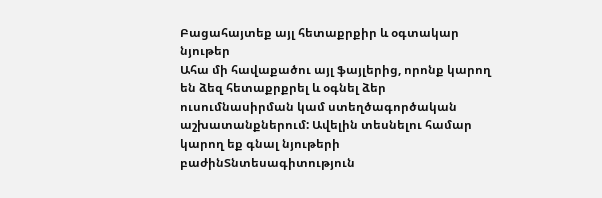Բացահայտեք այլ հետաքրքիր և օգտակար նյութեր
Ահա մի հավաքածու այլ ֆայլերից, որոնք կարող են ձեզ հետաքրքրել և օգնել ձեր ուսումնասիրման կամ ստեղծագործական աշխատանքներում: Ավելին տեսնելու համար կարող եք գնալ նյութերի բաժինՏնտեսագիտություն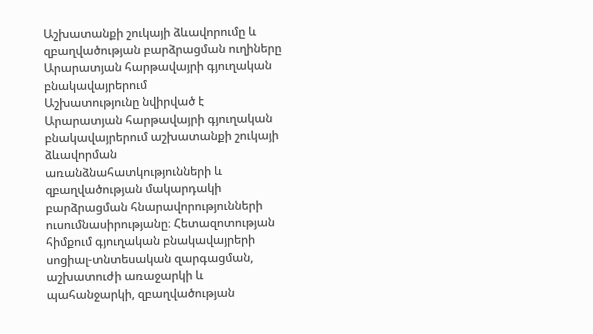Աշխատանքի շուկայի ձևավորումը և զբաղվածության բարձրացման ուղիները Արարատյան հարթավայրի գյուղական բնակավայրերում
Աշխատությունը նվիրված է Արարատյան հարթավայրի գյուղական բնակավայրերում աշխատանքի շուկայի ձևավորման առանձնահատկությունների և զբաղվածության մակարդակի բարձրացման հնարավորությունների ուսումնասիրությանը։ Հետազոտության հիմքում գյուղական բնակավայրերի սոցիալ-տնտեսական զարգացման, աշխատուժի առաջարկի և պահանջարկի, զբաղվածության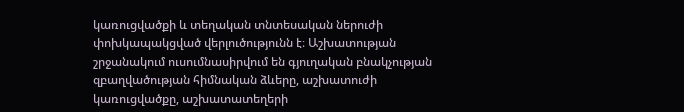կառուցվածքի և տեղական տնտեսական ներուժի փոխկապակցված վերլուծությունն է։ Աշխատության շրջանակում ուսումնասիրվում են գյուղական բնակչության զբաղվածության հիմնական ձևերը, աշխատուժի կառուցվածքը, աշխատատեղերի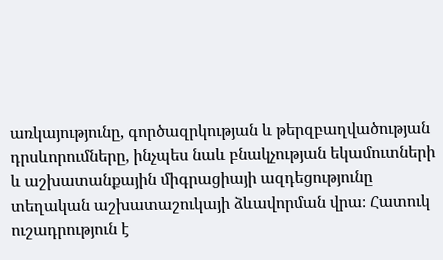առկայությունը, գործազրկության և թերզբաղվածության դրսևորումները, ինչպես նաև բնակչության եկամուտների և աշխատանքային միգրացիայի ազդեցությունը տեղական աշխատաշուկայի ձևավորման վրա։ Հատուկ ուշադրություն է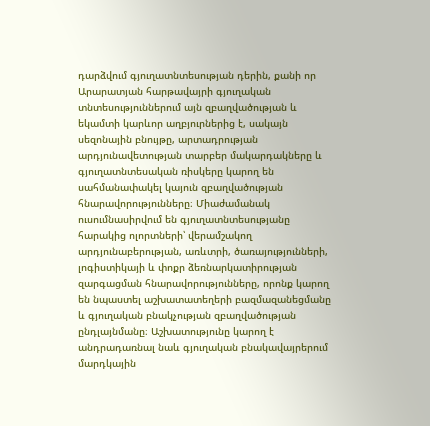դարձվում գյուղատնտեսության դերին, քանի որ Արարատյան հարթավայրի գյուղական տնտեսություններում այն զբաղվածության և եկամտի կարևոր աղբյուրներից է, սակայն սեզոնային բնույթը, արտադրության արդյունավետության տարբեր մակարդակները և գյուղատնտեսական ռիսկերը կարող են սահմանափակել կայուն զբաղվածության հնարավորությունները։ Միաժամանակ ուսումնասիրվում են գյուղատնտեսությանը հարակից ոլորտների՝ վերամշակող արդյունաբերության, առևտրի, ծառայությունների, լոգիստիկայի և փոքր ձեռնարկատիրության զարգացման հնարավորությունները, որոնք կարող են նպաստել աշխատատեղերի բազմազանեցմանը և գյուղական բնակչության զբաղվածության ընդլայնմանը։ Աշխատությունը կարող է անդրադառնալ նաև գյուղական բնակավայրերում մարդկային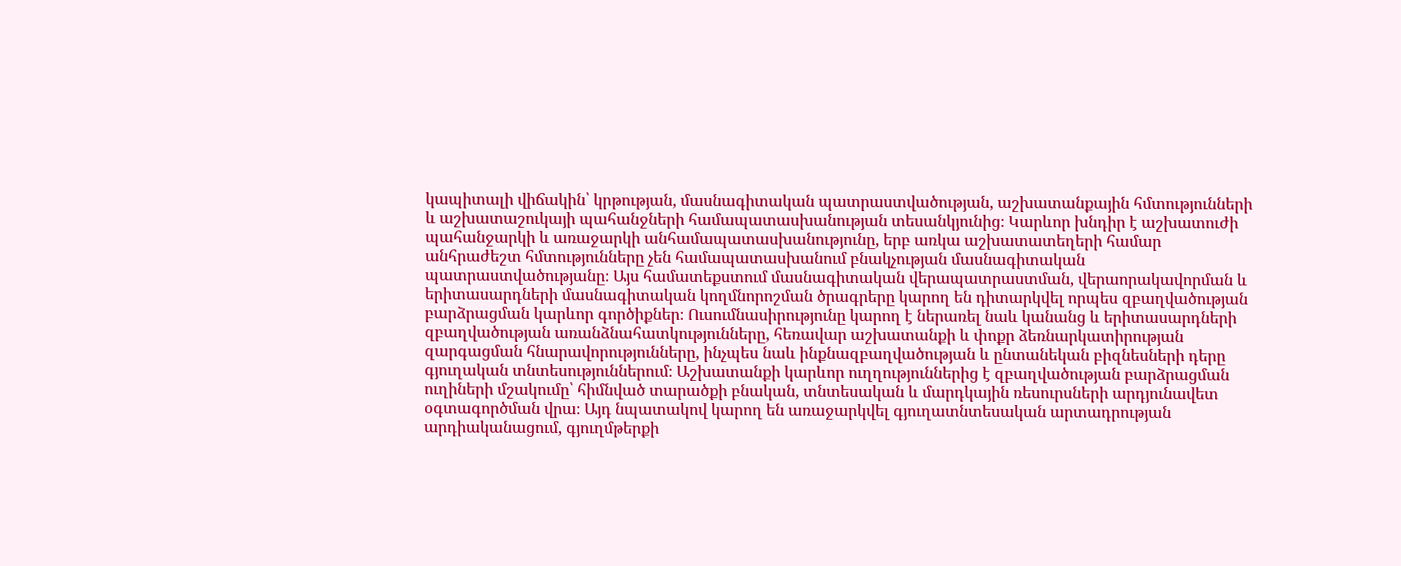կապիտալի վիճակին՝ կրթության, մասնագիտական պատրաստվածության, աշխատանքային հմտությունների և աշխատաշուկայի պահանջների համապատասխանության տեսանկյունից։ Կարևոր խնդիր է աշխատուժի պահանջարկի և առաջարկի անհամապատասխանությունը, երբ առկա աշխատատեղերի համար անհրաժեշտ հմտությունները չեն համապատասխանում բնակչության մասնագիտական պատրաստվածությանը։ Այս համատեքստում մասնագիտական վերապատրաստման, վերաորակավորման և երիտասարդների մասնագիտական կողմնորոշման ծրագրերը կարող են դիտարկվել որպես զբաղվածության բարձրացման կարևոր գործիքներ։ Ուսումնասիրությունը կարող է ներառել նաև կանանց և երիտասարդների զբաղվածության առանձնահատկությունները, հեռավար աշխատանքի և փոքր ձեռնարկատիրության զարգացման հնարավորությունները, ինչպես նաև ինքնազբաղվածության և ընտանեկան բիզնեսների դերը գյուղական տնտեսություններում։ Աշխատանքի կարևոր ուղղություններից է զբաղվածության բարձրացման ուղիների մշակումը՝ հիմնված տարածքի բնական, տնտեսական և մարդկային ռեսուրսների արդյունավետ օգտագործման վրա։ Այդ նպատակով կարող են առաջարկվել գյուղատնտեսական արտադրության արդիականացում, գյուղմթերքի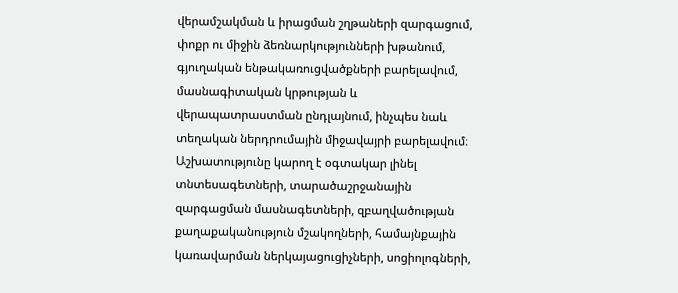վերամշակման և իրացման շղթաների զարգացում, փոքր ու միջին ձեռնարկությունների խթանում, գյուղական ենթակառուցվածքների բարելավում, մասնագիտական կրթության և վերապատրաստման ընդլայնում, ինչպես նաև տեղական ներդրումային միջավայրի բարելավում։ Աշխատությունը կարող է օգտակար լինել տնտեսագետների, տարածաշրջանային զարգացման մասնագետների, զբաղվածության քաղաքականություն մշակողների, համայնքային կառավարման ներկայացուցիչների, սոցիոլոգների,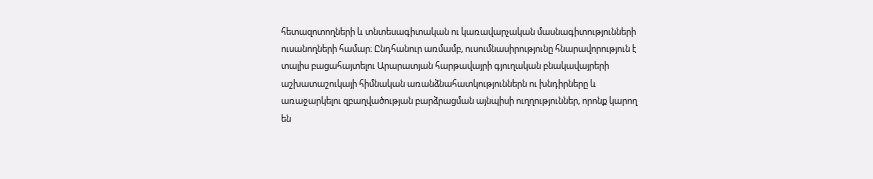հետազոտողների և տնտեսագիտական ու կառավարչական մասնագիտությունների ուսանողների համար։ Ընդհանուր առմամբ, ուսումնասիրությունը հնարավորություն է տալիս բացահայտելու Արարատյան հարթավայրի գյուղական բնակավայրերի աշխատաշուկայի հիմնական առանձնահատկություններն ու խնդիրները և առաջարկելու զբաղվածության բարձրացման այնպիսի ուղղություններ, որոնք կարող են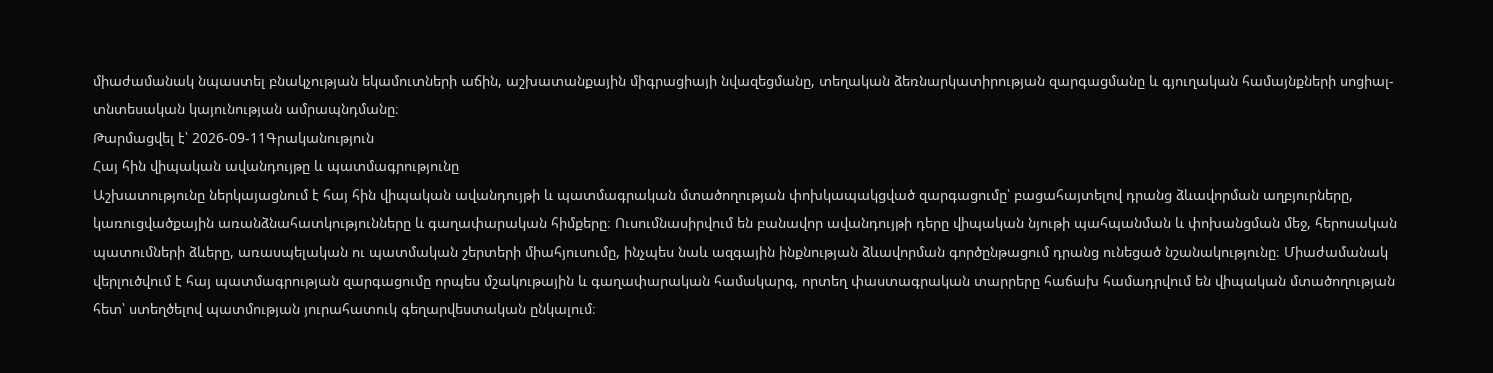միաժամանակ նպաստել բնակչության եկամուտների աճին, աշխատանքային միգրացիայի նվազեցմանը, տեղական ձեռնարկատիրության զարգացմանը և գյուղական համայնքների սոցիալ-տնտեսական կայունության ամրապնդմանը։
Թարմացվել է՝ 2026-09-11Գրականություն
Հայ հին վիպական ավանդույթը և պատմագրությունը
Աշխատությունը ներկայացնում է հայ հին վիպական ավանդույթի և պատմագրական մտածողության փոխկապակցված զարգացումը՝ բացահայտելով դրանց ձևավորման աղբյուրները, կառուցվածքային առանձնահատկությունները և գաղափարական հիմքերը։ Ուսումնասիրվում են բանավոր ավանդույթի դերը վիպական նյութի պահպանման և փոխանցման մեջ, հերոսական պատումների ձևերը, առասպելական ու պատմական շերտերի միահյուսումը, ինչպես նաև ազգային ինքնության ձևավորման գործընթացում դրանց ունեցած նշանակությունը։ Միաժամանակ վերլուծվում է հայ պատմագրության զարգացումը որպես մշակութային և գաղափարական համակարգ, որտեղ փաստագրական տարրերը հաճախ համադրվում են վիպական մտածողության հետ՝ ստեղծելով պատմության յուրահատուկ գեղարվեստական ընկալում։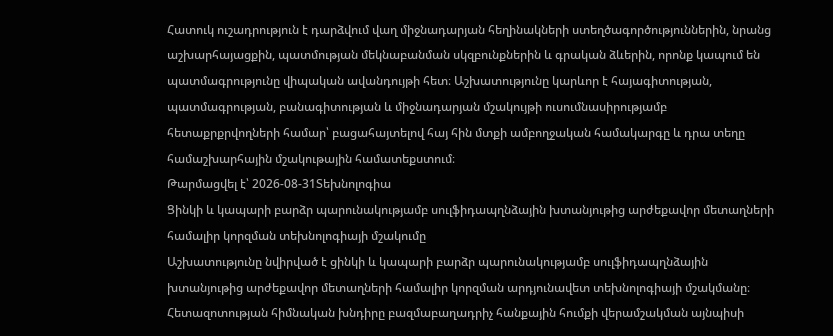Հատուկ ուշադրություն է դարձվում վաղ միջնադարյան հեղինակների ստեղծագործություններին, նրանց աշխարհայացքին, պատմության մեկնաբանման սկզբունքներին և գրական ձևերին, որոնք կապում են պատմագրությունը վիպական ավանդույթի հետ։ Աշխատությունը կարևոր է հայագիտության, պատմագրության, բանագիտության և միջնադարյան մշակույթի ուսումնասիրությամբ հետաքրքրվողների համար՝ բացահայտելով հայ հին մտքի ամբողջական համակարգը և դրա տեղը համաշխարհային մշակութային համատեքստում։
Թարմացվել է՝ 2026-08-31Տեխնոլոգիա
Ցինկի և կապարի բարձր պարունակությամբ սուլֆիդապղնձային խտանյութից արժեքավոր մետաղների համալիր կորզման տեխնոլոգիայի մշակումը
Աշխատությունը նվիրված է ցինկի և կապարի բարձր պարունակությամբ սուլֆիդապղնձային խտանյութից արժեքավոր մետաղների համալիր կորզման արդյունավետ տեխնոլոգիայի մշակմանը։ Հետազոտության հիմնական խնդիրը բազմաբաղադրիչ հանքային հումքի վերամշակման այնպիսի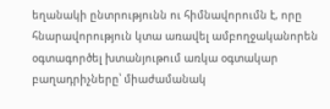եղանակի ընտրությունն ու հիմնավորումն է, որը հնարավորություն կտա առավել ամբողջականորեն օգտագործել խտանյութում առկա օգտակար բաղադրիչները՝ միաժամանակ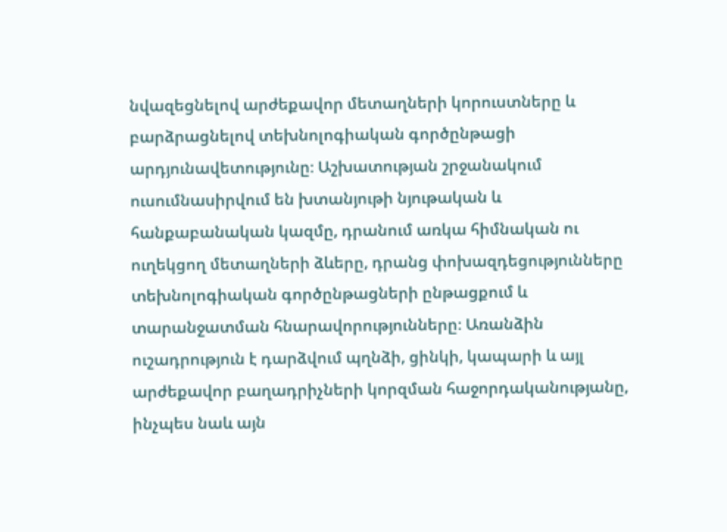նվազեցնելով արժեքավոր մետաղների կորուստները և բարձրացնելով տեխնոլոգիական գործընթացի արդյունավետությունը։ Աշխատության շրջանակում ուսումնասիրվում են խտանյութի նյութական և հանքաբանական կազմը, դրանում առկա հիմնական ու ուղեկցող մետաղների ձևերը, դրանց փոխազդեցությունները տեխնոլոգիական գործընթացների ընթացքում և տարանջատման հնարավորությունները։ Առանձին ուշադրություն է դարձվում պղնձի, ցինկի, կապարի և այլ արժեքավոր բաղադրիչների կորզման հաջորդականությանը, ինչպես նաև այն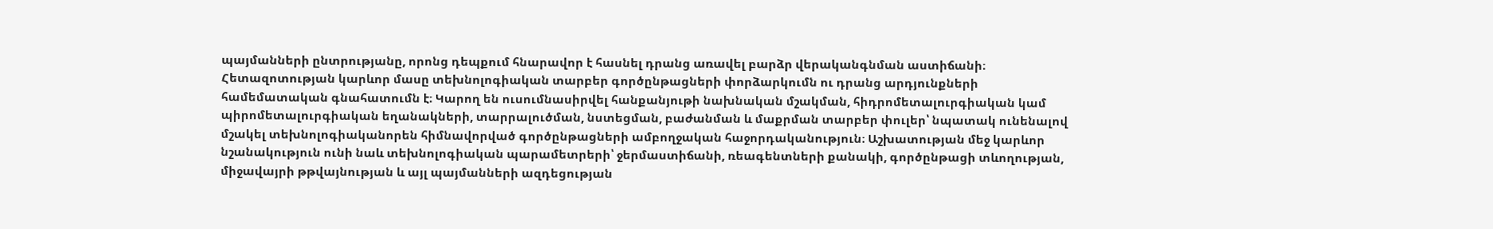պայմանների ընտրությանը, որոնց դեպքում հնարավոր է հասնել դրանց առավել բարձր վերականգնման աստիճանի։ Հետազոտության կարևոր մասը տեխնոլոգիական տարբեր գործընթացների փորձարկումն ու դրանց արդյունքների համեմատական գնահատումն է։ Կարող են ուսումնասիրվել հանքանյութի նախնական մշակման, հիդրոմետալուրգիական կամ պիրոմետալուրգիական եղանակների, տարրալուծման, նստեցման, բաժանման և մաքրման տարբեր փուլեր՝ նպատակ ունենալով մշակել տեխնոլոգիականորեն հիմնավորված գործընթացների ամբողջական հաջորդականություն։ Աշխատության մեջ կարևոր նշանակություն ունի նաև տեխնոլոգիական պարամետրերի՝ ջերմաստիճանի, ռեագենտների քանակի, գործընթացի տևողության, միջավայրի թթվայնության և այլ պայմանների ազդեցության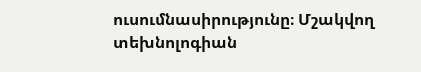ուսումնասիրությունը։ Մշակվող տեխնոլոգիան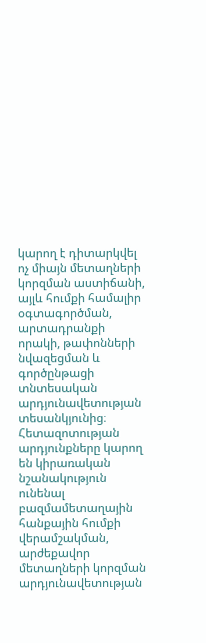կարող է դիտարկվել ոչ միայն մետաղների կորզման աստիճանի, այլև հումքի համալիր օգտագործման, արտադրանքի որակի, թափոնների նվազեցման և գործընթացի տնտեսական արդյունավետության տեսանկյունից։ Հետազոտության արդյունքները կարող են կիրառական նշանակություն ունենալ բազմամետաղային հանքային հումքի վերամշակման, արժեքավոր մետաղների կորզման արդյունավետության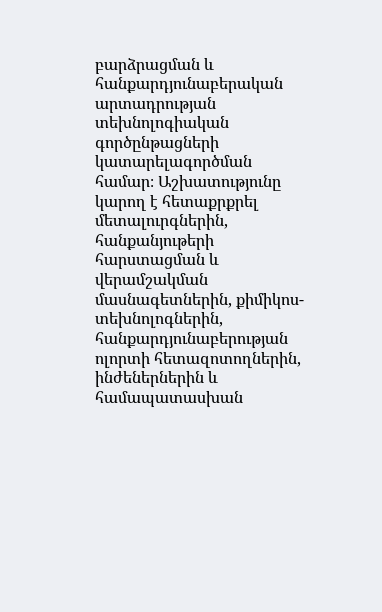բարձրացման և հանքարդյունաբերական արտադրության տեխնոլոգիական գործընթացների կատարելագործման համար։ Աշխատությունը կարող է հետաքրքրել մետալուրգներին, հանքանյութերի հարստացման և վերամշակման մասնագետներին, քիմիկոս-տեխնոլոգներին, հանքարդյունաբերության ոլորտի հետազոտողներին, ինժեներներին և համապատասխան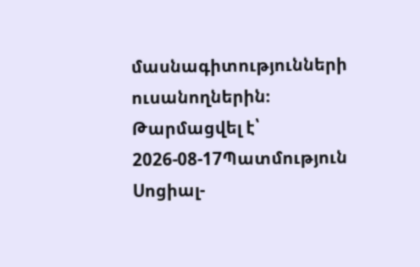մասնագիտությունների ուսանողներին։
Թարմացվել է՝ 2026-08-17Պատմություն
Սոցիալ-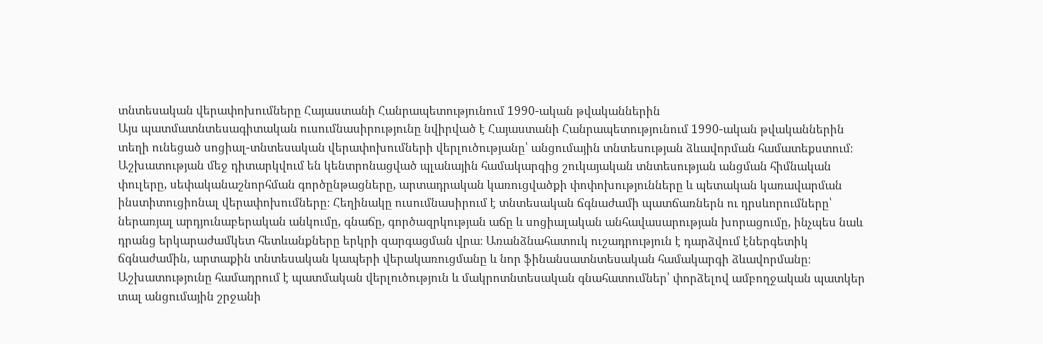տնտեսական վերափոխումները Հայաստանի Հանրապետությունում 1990-ական թվականներին
Այս պատմատնտեսագիտական ուսումնասիրությունը նվիրված է Հայաստանի Հանրապետությունում 1990-ական թվականներին տեղի ունեցած սոցիալ-տնտեսական վերափոխումների վերլուծությանը՝ անցումային տնտեսության ձևավորման համատեքստում։ Աշխատության մեջ դիտարկվում են կենտրոնացված պլանային համակարգից շուկայական տնտեսության անցման հիմնական փուլերը, սեփականաշնորհման գործընթացները, արտադրական կառուցվածքի փոփոխությունները և պետական կառավարման ինստիտուցիոնալ վերափոխումները։ Հեղինակը ուսումնասիրում է տնտեսական ճգնաժամի պատճառներն ու դրսևորումները՝ ներառյալ արդյունաբերական անկումը, գնաճը, գործազրկության աճը և սոցիալական անհավասարության խորացումը, ինչպես նաև դրանց երկարաժամկետ հետևանքները երկրի զարգացման վրա։ Առանձնահատուկ ուշադրություն է դարձվում էներգետիկ ճգնաժամին, արտաքին տնտեսական կապերի վերակառուցմանը և նոր ֆինանսատնտեսական համակարգի ձևավորմանը։ Աշխատությունը համադրում է պատմական վերլուծություն և մակրոտնտեսական գնահատումներ՝ փորձելով ամբողջական պատկեր տալ անցումային շրջանի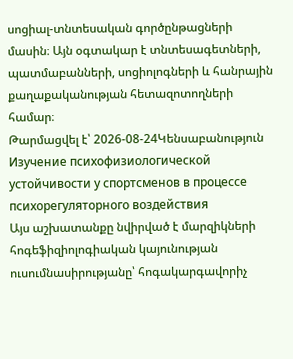սոցիալ-տնտեսական գործընթացների մասին։ Այն օգտակար է տնտեսագետների, պատմաբանների, սոցիոլոգների և հանրային քաղաքականության հետազոտողների համար։
Թարմացվել է՝ 2026-08-24Կենսաբանություն
Изучение психофизиологической устойчивости у спортсменов в процессе психорегуляторного воздействия
Այս աշխատանքը նվիրված է մարզիկների հոգեֆիզիոլոգիական կայունության ուսումնասիրությանը՝ հոգակարգավորիչ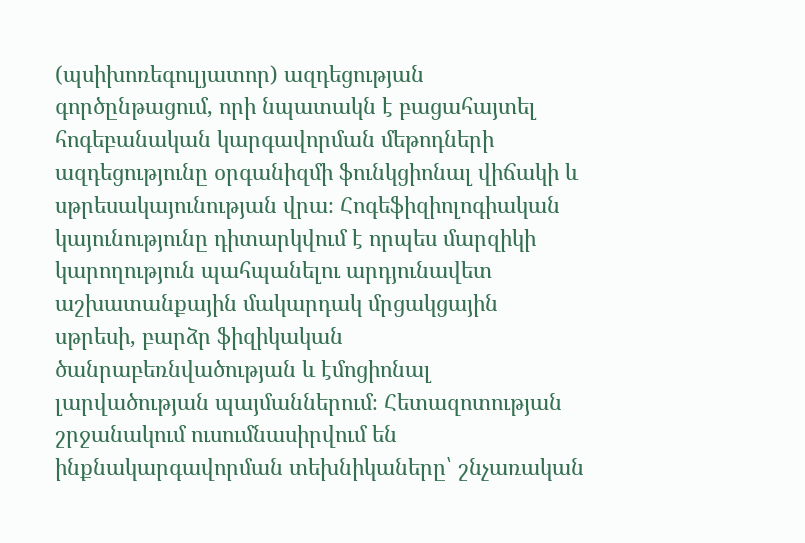(պսիխոռեգուլյատոր) ազդեցության գործընթացում, որի նպատակն է բացահայտել հոգեբանական կարգավորման մեթոդների ազդեցությունը օրգանիզմի ֆունկցիոնալ վիճակի և սթրեսակայունության վրա։ Հոգեֆիզիոլոգիական կայունությունը դիտարկվում է որպես մարզիկի կարողություն պահպանելու արդյունավետ աշխատանքային մակարդակ մրցակցային սթրեսի, բարձր ֆիզիկական ծանրաբեռնվածության և էմոցիոնալ լարվածության պայմաններում։ Հետազոտության շրջանակում ուսումնասիրվում են ինքնակարգավորման տեխնիկաները՝ շնչառական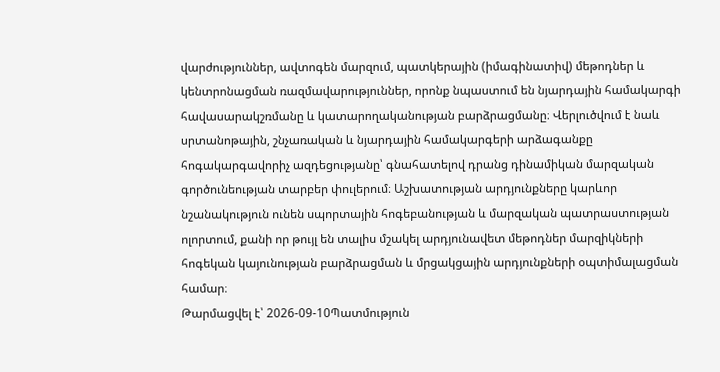վարժություններ, ավտոգեն մարզում, պատկերային (իմագինատիվ) մեթոդներ և կենտրոնացման ռազմավարություններ, որոնք նպաստում են նյարդային համակարգի հավասարակշռմանը և կատարողականության բարձրացմանը։ Վերլուծվում է նաև սրտանոթային, շնչառական և նյարդային համակարգերի արձագանքը հոգակարգավորիչ ազդեցությանը՝ գնահատելով դրանց դինամիկան մարզական գործունեության տարբեր փուլերում։ Աշխատության արդյունքները կարևոր նշանակություն ունեն սպորտային հոգեբանության և մարզական պատրաստության ոլորտում, քանի որ թույլ են տալիս մշակել արդյունավետ մեթոդներ մարզիկների հոգեկան կայունության բարձրացման և մրցակցային արդյունքների օպտիմալացման համար։
Թարմացվել է՝ 2026-09-10Պատմություն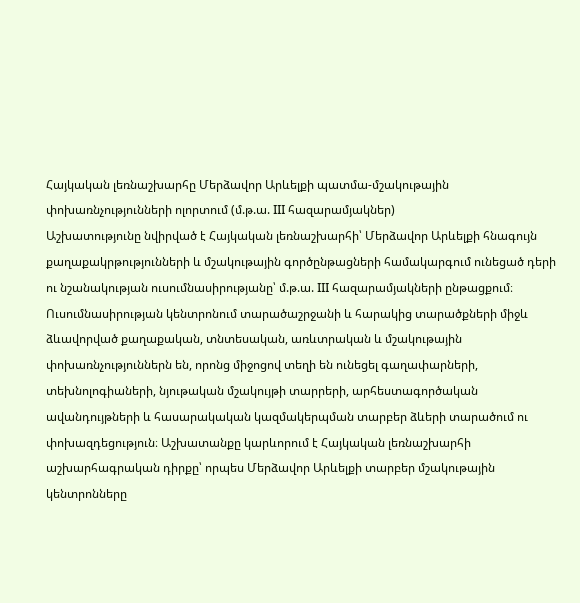Հայկական լեռնաշխարհը Մերձավոր Արևելքի պատմա-մշակութային փոխառնչությունների ոլորտում (մ.թ.ա. III հազարամյակներ)
Աշխատությունը նվիրված է Հայկական լեռնաշխարհի՝ Մերձավոր Արևելքի հնագույն քաղաքակրթությունների և մշակութային գործընթացների համակարգում ունեցած դերի ու նշանակության ուսումնասիրությանը՝ մ.թ.ա. III հազարամյակների ընթացքում։ Ուսումնասիրության կենտրոնում տարածաշրջանի և հարակից տարածքների միջև ձևավորված քաղաքական, տնտեսական, առևտրական և մշակութային փոխառնչություններն են, որոնց միջոցով տեղի են ունեցել գաղափարների, տեխնոլոգիաների, նյութական մշակույթի տարրերի, արհեստագործական ավանդույթների և հասարակական կազմակերպման տարբեր ձևերի տարածում ու փոխազդեցություն։ Աշխատանքը կարևորում է Հայկական լեռնաշխարհի աշխարհագրական դիրքը՝ որպես Մերձավոր Արևելքի տարբեր մշակութային կենտրոնները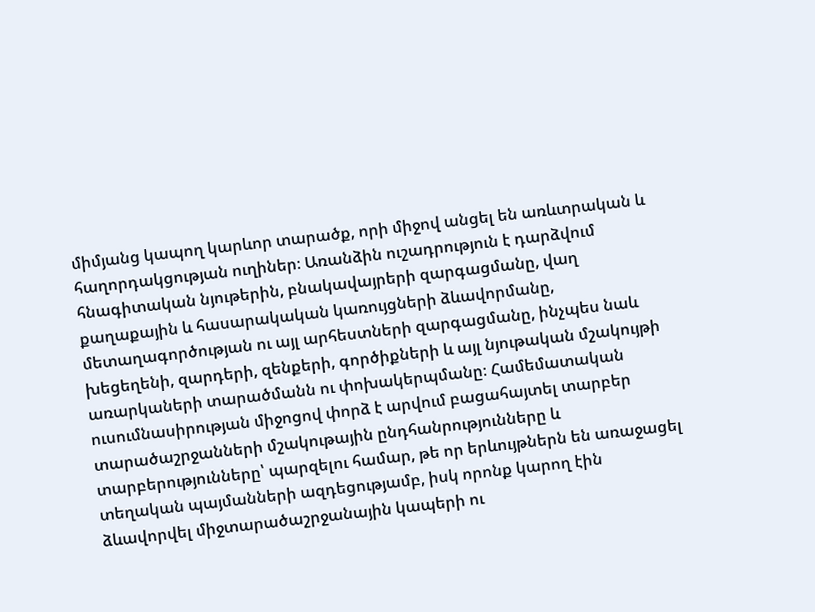միմյանց կապող կարևոր տարածք, որի միջով անցել են առևտրական և հաղորդակցության ուղիներ։ Առանձին ուշադրություն է դարձվում հնագիտական նյութերին, բնակավայրերի զարգացմանը, վաղ քաղաքային և հասարակական կառույցների ձևավորմանը, մետաղագործության ու այլ արհեստների զարգացմանը, ինչպես նաև խեցեղենի, զարդերի, զենքերի, գործիքների և այլ նյութական մշակույթի առարկաների տարածմանն ու փոխակերպմանը։ Համեմատական ուսումնասիրության միջոցով փորձ է արվում բացահայտել տարբեր տարածաշրջանների մշակութային ընդհանրությունները և տարբերությունները՝ պարզելու համար, թե որ երևույթներն են առաջացել տեղական պայմանների ազդեցությամբ, իսկ որոնք կարող էին ձևավորվել միջտարածաշրջանային կապերի ու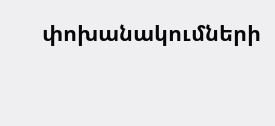փոխանակումների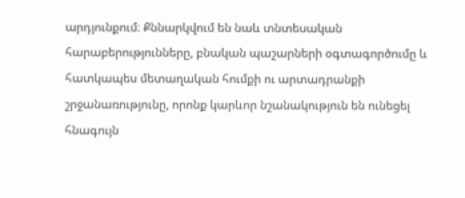արդյունքում։ Քննարկվում են նաև տնտեսական հարաբերությունները, բնական պաշարների օգտագործումը և հատկապես մետաղական հումքի ու արտադրանքի շրջանառությունը, որոնք կարևոր նշանակություն են ունեցել հնագույն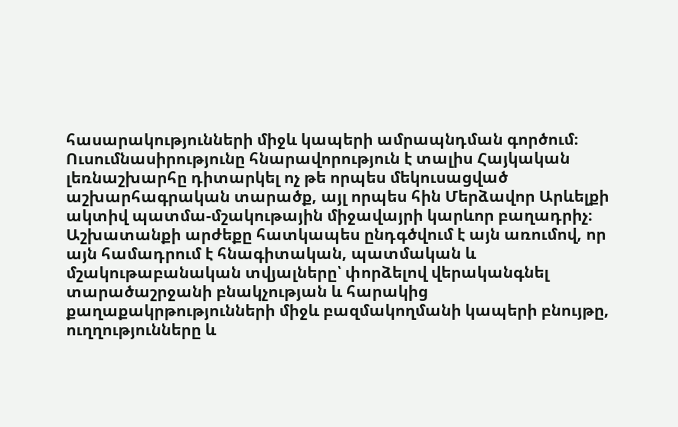հասարակությունների միջև կապերի ամրապնդման գործում։ Ուսումնասիրությունը հնարավորություն է տալիս Հայկական լեռնաշխարհը դիտարկել ոչ թե որպես մեկուսացված աշխարհագրական տարածք, այլ որպես հին Մերձավոր Արևելքի ակտիվ պատմա-մշակութային միջավայրի կարևոր բաղադրիչ։ Աշխատանքի արժեքը հատկապես ընդգծվում է այն առումով, որ այն համադրում է հնագիտական, պատմական և մշակութաբանական տվյալները՝ փորձելով վերականգնել տարածաշրջանի բնակչության և հարակից քաղաքակրթությունների միջև բազմակողմանի կապերի բնույթը, ուղղությունները և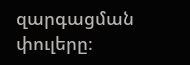զարգացման փուլերը։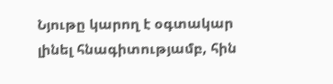Նյութը կարող է օգտակար լինել հնագիտությամբ, հին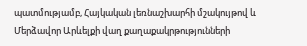պատմությամբ, Հայկական լեռնաշխարհի մշակույթով և Մերձավոր Արևելքի վաղ քաղաքակրթությունների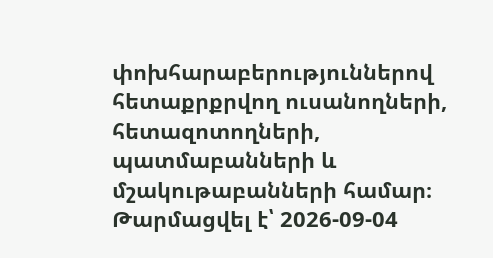փոխհարաբերություններով հետաքրքրվող ուսանողների, հետազոտողների, պատմաբանների և մշակութաբանների համար։
Թարմացվել է՝ 2026-09-04